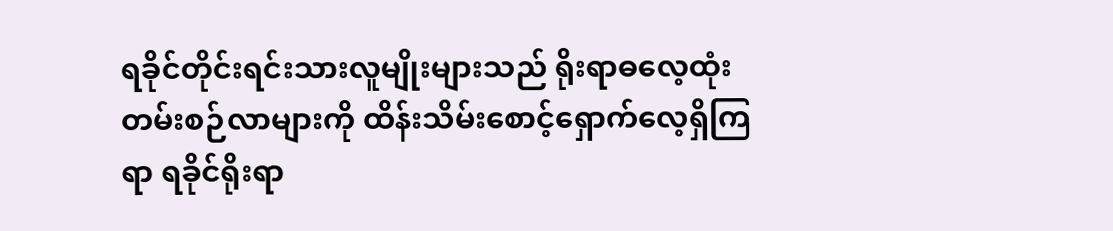ရခိုင်တိုင်းရင်းသားလူမျိုးများသည် ရိုးရာဓလေ့ထုံးတမ်းစဉ်လာများကို ထိန်းသိမ်းစောင့်ရှောက်လေ့ရှိကြရာ ရခိုင်ရိုးရာ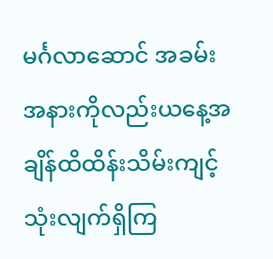မင်္ဂလာဆောင် အခမ်းအနားကိုလည်းယနေ့အချိန်ထိထိန်းသိမ်းကျင့်သုံးလျက်ရှိကြ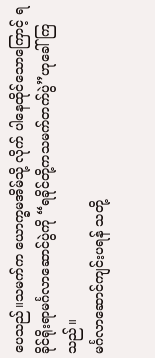ပေသည်။သမက်က ယောက္ခမအိမ်သို့ လိုက် ပါနေထိုင်သောကြောင့် ရခိုင်ရိုးရာမင်္ဂလာဆောင်ပွဲကို “ရခိုင်တို့ကသမက်တက်ပွဲ”ဟုခေါ် ကြသည်။
မင်္ဂလာဆောင်ကျင်းပရန် သတို့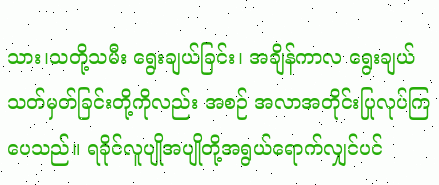သား၊သတို့သမီး ရွေးချယ်ခြင်း၊ အချိန်ကာလ ရွေးချယ်သတ်မှတ်ခြင်းတို့ကိုလည်း အစဉ် အလာအတိုင်းပြုလုပ်ကြပေသည်။ ရခိုင်လူပျိုအပျိုတို့အရွယ်ရောက်လျှင်ပင်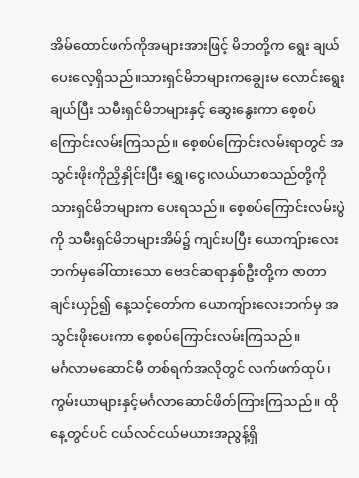အိမ်ထောင်ဖက်ကိုအများအားဖြင့် မိဘတို့က ရွေး ချယ်ပေးလေ့ရှိသည်။သားရှင်မိဘများကချွေးမ လောင်းရွေးချယ်ပြီး သမီးရှင်မိဘများနှင့် ဆွေးနွေးကာ စေ့စပ်ကြောင်းလမ်းကြသည်။ စေ့စပ်ကြောင်းလမ်းရာတွင် အသွင်းဖိုးကိုညှိနှိုင်းပြီး ရွှေ၊ငွေ၊လယ်ယာစသည်တို့ကို သားရှင်မိဘများက ပေးရသည်။ စေ့စပ်ကြောင်းလမ်းပွဲကို သမီးရှင်မိဘများအိမ်၌ ကျင်းပပြီး ယောကျ်ားလေးဘက်မှခေါ်ထားသော ဗေဒင်ဆရာနှစ်ဦးတို့က ဇာတာချင်းယှဉ်၍ နေ့သင့်တော်က ယောကျ်ားလေးဘက်မှ အသွင်းဖိုးပေးကာ စေ့စပ်ကြောင်းလမ်းကြသည်။
မင်္ဂလာမဆောင်မီ တစ်ရက်အလိုတွင် လက်ဖက်ထုပ်၊ ကွမ်းယာများနှင့်မင်္ဂလာဆောင်ဖိတ်ကြားကြသည်။ ထိုနေ့တွင်ပင် ငယ်လင်ငယ်မယားအညွန့်ရှိ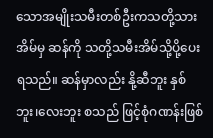သောအမျိုးသမီးတစ်ဦးကသတို့သားအိမ်မှ ဆန်ကို သတို့သမီးအိမ်သို့ပို့ပေးရသည်။ ဆန်မှာလည်း နို့ဆီဘူး နှစ်ဘူး၊လေးဘူး စသည် ဖြင့်စုံဂဏန်းဖြစ်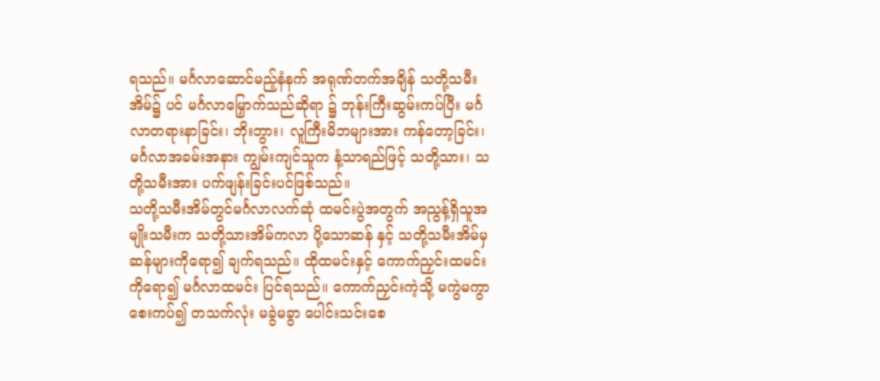ရသည်။ မင်္ဂလာဆောင်မည့်နံနက် အရုဏ်တက်အချိန် သတို့သမီးအိမ်၌ ပင် မင်္ဂလာမြှောက်သည်ဆိုရာ ၌ ဘုန်းကြီးဆွမ်းကပ်ပြီး မင်္ဂလာတရားနာခြင်း၊ ဘိုးဘွား၊ လူကြီးမိဘများအား ကန်တော့ခြင်း၊ မင်္ဂလာအခမ်းအနား ကျွမ်းကျင်သူက နံ့သာရည်ဖြင့် သတို့သား၊ သတို့သမီးအား ပက်ဖျန်းခြင်းပင်ဖြစ်သည်။
သတို့သမီးအိမ်တွင်မင်္ဂလာလက်ဆုံ ထမင်းပွဲအတွက် အညွန့်ရှိသူအမျိုးသမီးက သတို့သားအိမ်ကလာ ပို့သောဆန် နှင့် သတို့သမီးအိမ်မှ ဆန်များကိုရော၍ ချက်ရသည်။ ထိုထမင်းနှင့် ကောက်ညှင်းထမင်းကိုရော၍ မင်္ဂလာထမင်း ပြင်ရသည်။ ကောက်ညှင်းကဲ့သို့ မကွဲမကွာ စေးကပ်၍ တသက်လုံး မခွဲမခွာ ပေါင်းသင်းစေ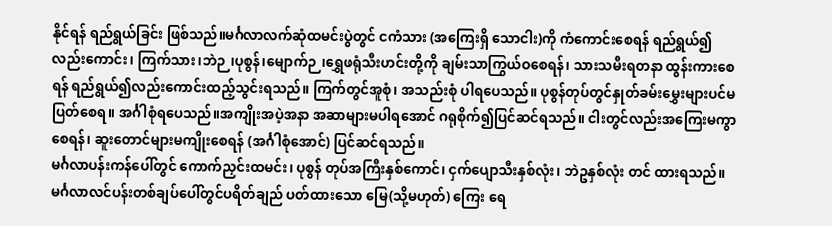နိုင်ရန် ရည်ရွယ်ခြင်း ဖြစ်သည်။မင်္ဂလာလက်ဆုံထမင်းပွဲတွင် ငကံသား (အကြေးရှိ သောငါး)ကို ကံကောင်းစေရန် ရည်ရွယ်၍ လည်းကောင်း၊ ကြက်သား၊ဘဲဉ၊ပုစွန်၊မျောက်ဉ၊ရွှေဖရုံသီးဟင်းတို့ကို ချမ်းသာကြွယ်ဝစေရန်၊ သားသမီးရတနာ ထွန်းကားစေရန် ရည်ရွယ်၍လည်းကောင်းထည့်သွင်းရသည်။ ကြက်တွင်အူစုံ၊ အသည်းစုံ ပါရပေသည်။ ပုစွန်တုပ်တွင်နှုတ်ခမ်းမွှေးများပင်မပြတ်စေရ။ အင်္ဂါစုံရပေသည်။အကျိုးအပဲ့အနာ အဆာများမပါရအောင် ဂရုစိုက်၍ပြင်ဆင်ရသည်။ ငါးတွင်လည်းအကြေးမကွာစေရန်၊ ဆူးတောင်များမကျိုးစေရန် (အင်္ဂါစုံအောင်) ပြင်ဆင်ရသည်။
မင်္ဂလာပန်းကန်ပေါ်တွင် ကောက်ညှင်းထမင်း၊ ပုစွန် တုပ်အကြီးနှစ်ကောင်၊ ငှက်ပျောသီးနှစ်လုံး၊ ဘဲဥနှစ်လုံး တင် ထားရသည်။မင်္ဂလာလင်ပန်းတစ်ချပ်ပေါ်တွင်ပရိတ်ချည် ပတ်ထားသော မြေ(သို့မဟုတ်) ကြေး ရေ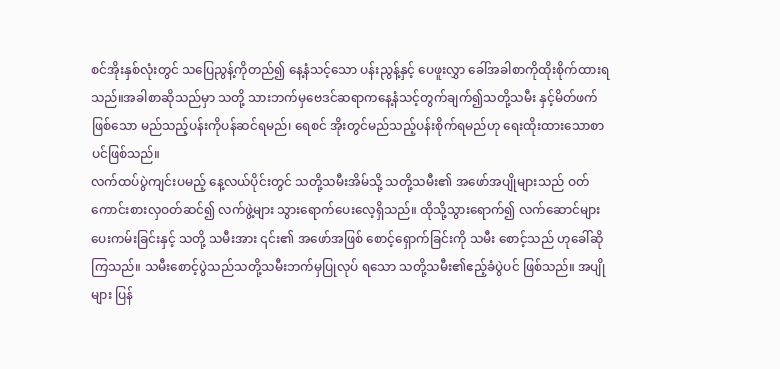စင်အိုးနှစ်လုံးတွင် သပြေညွန့်ကိုတည်၍ နေ့နံသင့်သော ပန်းညွန့်နှင့် ပေဖူးလွှာ ခေါ်အခါစာကိုထိုးစိုက်ထားရသည်။အခါစာဆိုသည်မှာ သတို့ သားဘက်မှဗေဒင်ဆရာကနေ့နံသင့်တွက်ချက်၍သတို့သမီး နှင့်မိတ်ဖက်ဖြစ်သော မည်သည့်ပန်းကိုပန်ဆင်ရမည်၊ ရေစင် အိုးတွင်မည်သည့်ပန်းစိုက်ရမည်ဟု ရေးထိုးထားသောစာ ပင်ဖြစ်သည်။
လက်ထပ်ပွဲကျင်းပမည့် နေ့လယ်ပိုင်းတွင် သတို့သမီးအိမ်သို့ သတို့သမီး၏ အဖော်အပျိုများသည် ဝတ်ကောင်းစားလှဝတ်ဆင်၍ လက်ဖွဲ့များ သွားရောက်ပေးလေ့ရှိသည်။ ထိုသို့သွားရောက်၍ လက်ဆောင်များပေးကမ်းခြင်းနှင့် သတို့ သမီးအား ၎င်း၏ အဖော်အဖြစ် စောင့်ရှောက်ခြင်းကို သမီး စောင့်သည် ဟုခေါ်ဆိုကြသည်။ သမီးစောင့်ပွဲသည်သတို့သမီးဘက်မှပြုလုပ် ရသော သတို့သမီး၏ဧည့်ခံပွဲပင် ဖြစ်သည်။ အပျိုများ ပြန်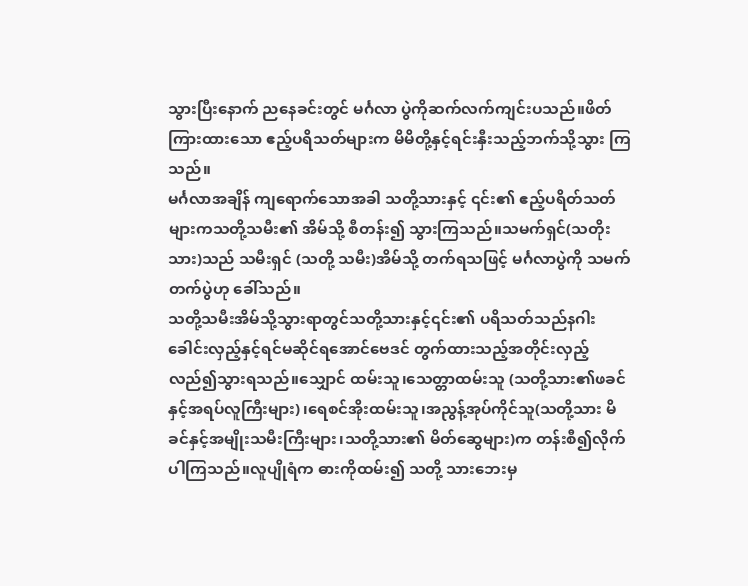သွားပြီးနောက် ညနေခင်းတွင် မင်္ဂလာ ပွဲကိုဆက်လက်ကျင်းပသည်။ဖိတ်ကြားထားသော ဧည့်ပရိသတ်များက မိမိတို့နှင့်ရင်းနှီးသည့်ဘက်သို့သွား ကြ သည်။
မင်္ဂလာအချိန် ကျရောက်သောအခါ သတို့သားနှင့် ၎င်း၏ ဧည့်ပရိတ်သတ်များကသတို့သမီး၏ အိမ်သို့ စီတန်း၍ သွားကြသည်။သမက်ရှင်(သတိုးသား)သည် သမီးရှင် (သတို့ သမီး)အိမ်သို့ တက်ရသဖြင့် မင်္ဂလာပွဲကို သမက်တက်ပွဲဟု ခေါ်သည်။
သတို့သမီးအိမ်သို့သွားရာတွင်သတို့သားနှင့်၎င်း၏ ပရိသတ်သည်နဂါးခေါင်းလှည့်နှင့်ရင်မဆိုင်ရအောင်ဗေဒင် တွက်ထားသည့်အတိုင်းလှည့်လည်၍သွားရသည်။သျှောင် ထမ်းသူ၊သေတ္တာထမ်းသူ (သတို့သား၏ဖခင်နှင့်အရပ်လူကြီးများ)၊ရေစင်အိုးထမ်းသူ၊အညွန့်အုပ်ကိုင်သူ(သတို့သား မိခင်နှင့်အမျိုးသမီးကြီးများ၊သတို့သား၏ မိတ်ဆွေများ)က တန်းစီ၍လိုက်ပါကြသည်။လူပျိုရံက ဓားကိုထမ်း၍ သတို့ သားဘေးမှ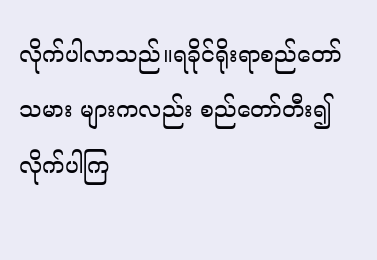လိုက်ပါလာသည်။ရခိုင်ရိုးရာစည်တော်သမား များကလည်း စည်တော်တီး၍ လိုက်ပါကြ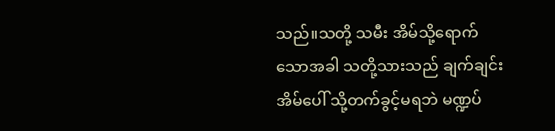သည်။သတို့ သမီး အိမ်သို့ရောက်သောအခါ သတို့သားသည် ချက်ချင်း အိမ်ပေါ် သို့တက်ခွင့်မရဘဲ မဏ္ဍပ်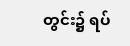တွင်း၌ ရပ်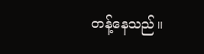တန့်နေသည်။